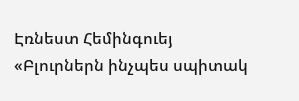Էռնեստ Հեմինգուեյ «Բլուրներն ինչպես սպիտակ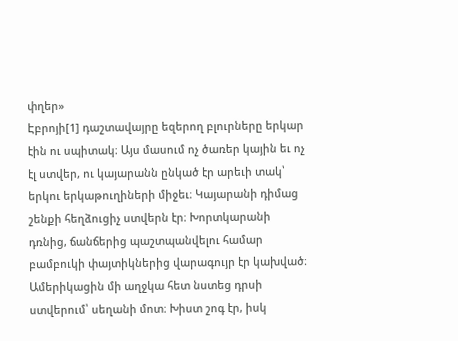փղեր»
Էբրոյի[1] դաշտավայրը եզերող բլուրները երկար էին ու սպիտակ։ Այս մասում ոչ ծառեր կային եւ ոչ էլ ստվեր, ու կայարանն ընկած էր արեւի տակ՝ երկու երկաթուղիների միջեւ։ Կայարանի դիմաց շենքի հեղձուցիչ ստվերն էր։ Խորտկարանի դռնից, ճանճերից պաշտպանվելու համար բամբուկի փայտիկներից վարագույր էր կախված։ Ամերիկացին մի աղջկա հետ նստեց դրսի ստվերում՝ սեղանի մոտ։ Խիստ շոգ էր, իսկ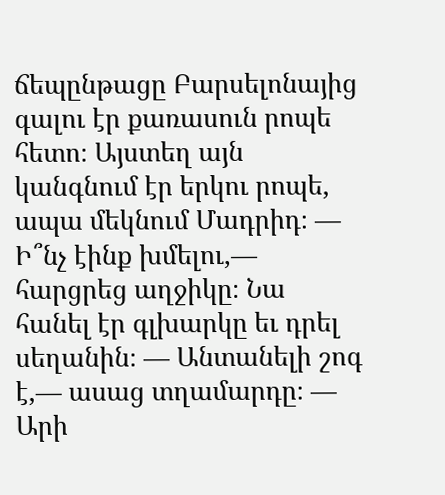ճեպընթացը Բարսելոնայից գալու էր քառասուն րոպե հետո։ Այստեղ այն կանգնում էր երկու րոպե, ապա մեկնում Մադրիդ։ — Ի՞նչ էինք խմելու,— հարցրեց աղջիկը։ Նա հանել էր գլխարկը եւ դրել սեղանին։ — Անտանելի շոգ է,— ասաց տղամարդը։ — Արի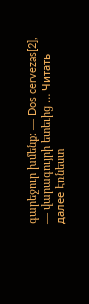գարեջուր խմենք։ — Dos cervezas[2], — վարագույրի ետեւից … Читать далее Էռնեստ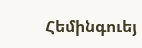Հեմինգուեյ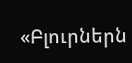«Բլուրներն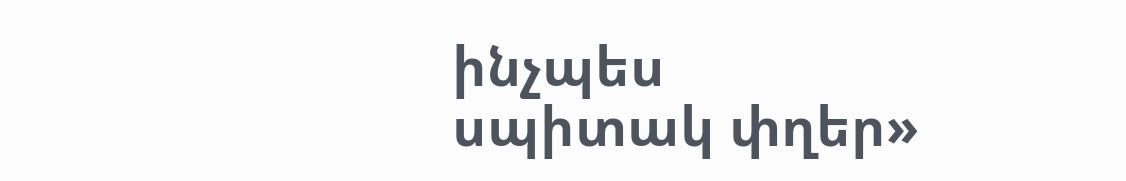ինչպես սպիտակ փղեր»